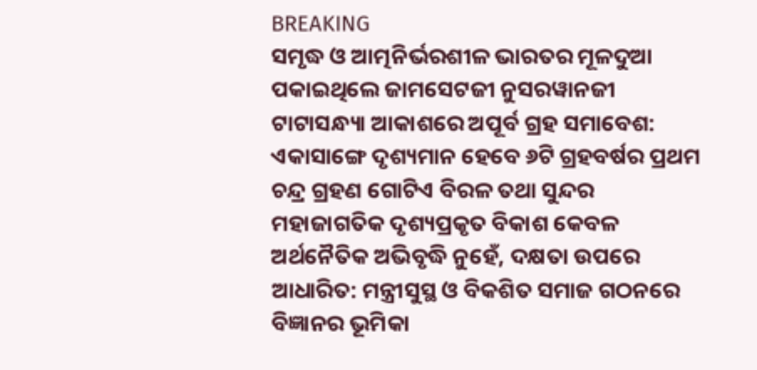BREAKING
ସମୃଦ୍ଧ ଓ ଆତ୍ମନିର୍ଭରଶୀଳ ଭାରତର ମୂଳଦୁଆ ପକାଇଥିଲେ ଜାମସେଟଜୀ ନୁସରୱାନଜୀ ଟାଟାସନ୍ଧ୍ୟା ଆକାଶରେ ଅପୂର୍ବ ଗ୍ରହ ସମାବେଶ: ଏକାସାଙ୍ଗେ ଦୃଶ୍ୟମାନ ହେବେ ୬ଟି ଗ୍ରହବର୍ଷର ପ୍ରଥମ  ଚନ୍ଦ୍ର ଗ୍ରହଣ ଗୋଟିଏ ବିରଳ ତଥା ସୁନ୍ଦର ମହାଜାଗତିକ ଦୃଶ୍ୟପ୍ରକୃତ ବିକାଶ କେବଳ ଅର୍ଥନୈତିକ ଅଭିବୃଦ୍ଧି ନୁହେଁ, ଦକ୍ଷତା ଉପରେ ଆଧାରିତ: ମନ୍ତ୍ରୀସୁସ୍ଥ ଓ ବିକଶିତ ସମାଜ ଗଠନରେ ବିଜ୍ଞାନର ଭୂମିକା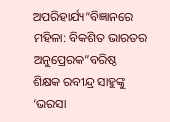ଅପରିହାର୍ଯ୍ୟ“ବିଜ୍ଞାନରେ ମହିଳା: ବିକଶିତ ଭାରତର ଅନୁପ୍ରେରକ”ବରିଷ୍ଠ ଶିକ୍ଷକ ରବୀନ୍ଦ୍ର ସାହୁଙ୍କୁ ‘ଭରସା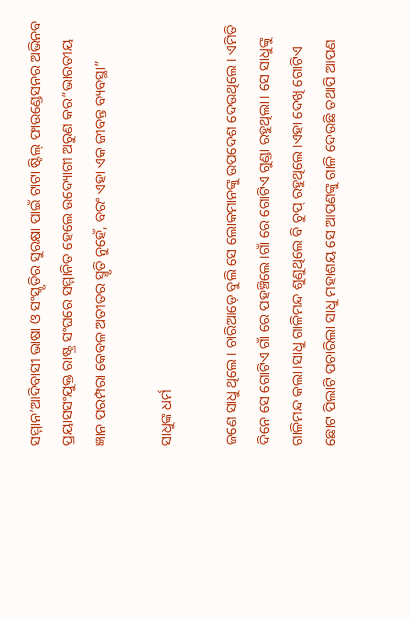ସମ୍ମାନ’ଆଦିବାସୀ ଭାଷା ଓ ସଂସ୍କୃତିର ସୁରକ୍ଷା ପାଇଁ ଟାଟା ଷ୍ଟିଲ୍ ଫାଉଣ୍ଡେସନର ଅଭିନବ ପ୍ରୟାସସଂଯୁକ୍ତ ରାଷ୍ଟ୍ର ସଂଘରେ ସମ୍ମାନିତ ହେଲେ ଉଦ୍ୟୋଗୀ ଅରୁଣ କର“ଭାରତୀୟ ଜ୍ଞାନ ପରମ୍ପରା କେବଳ ଅତୀତର ସ୍ମୃତି ନୁହେଁ, ବରଂ ଏହା ଏକ ଜୀବନ୍ତ ବ୍ୟବସ୍ଥା”

ସାଧୁଙ୍କ ଧର୍ମ

ଜଣେ ସାଧୁ ଥିଲେ। ଚାରିଆଡ଼େ ବୁଲି ସେ ଲୋକମାନଙ୍କୁ ଉପଦେଶ ଦେଉଥିଲେ। ଏମିତି ଦିନେ ସେ ଗୋଟିଏ ଗାଁ ରେ ପହଞ୍ଚିଲେ।ଗାଁ ରେ ଗୋଟିଏ ଗୁଣ୍ଡା ରହୁଥିଲା। ସେ ସାଧୁଙ୍କୁ ଗାଳିମନ୍ଦ କଲା।ସାଧୁ ଗାଳିମନ୍ଦ ଶୁଣୁଥିଲେ ବି ଚୁପ୍ ରହୁଥିଲେ।ଏହା ଦେଖି ଗୋଟିଏ ଛୋଟ ପିଲାଟି ପଚାରିଲା ସାଧୁ ମହାଶୟ ସେ ଆପଣଙ୍କୁ ଗାଳି ଦେଉଛି ତଥାପି ଆପଣ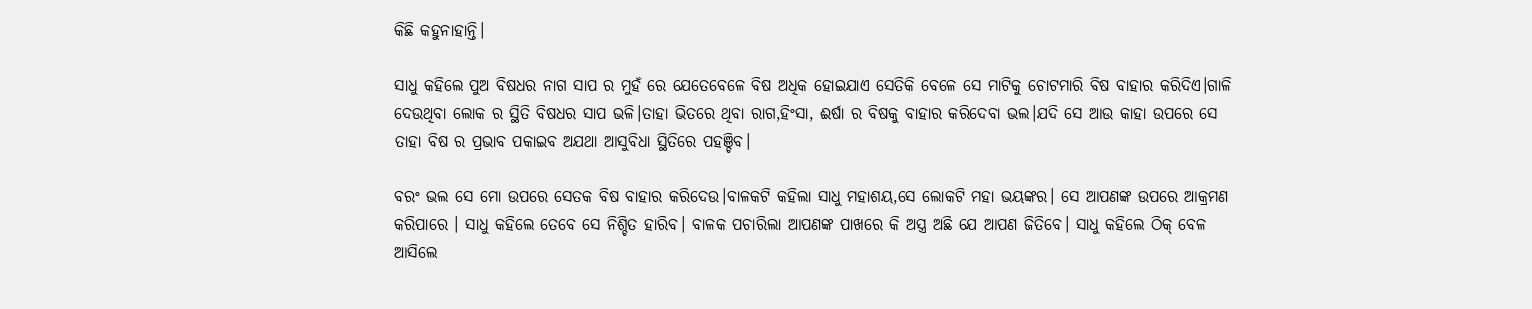କିଛି କହୁନାହାନ୍ତି।

ସାଧୁ କହିଲେ ପୁଅ ବିଷଧର ନାଗ ସାପ ର ମୁହଁ ରେ ଯେତେବେଳେ ବିଷ ଅଧିକ ହୋଇଯାଏ ସେତିକି ବେଳେ ସେ ମାଟିକୁ ଚୋଟମାରି ବିଷ ବାହାର କରିଦିଏ।ଗାଳି ଦେଉଥିବା ଲୋକ ର ସ୍ଥିତି ବିଷଧର ସାପ ଭଳି।ତାହା ଭିତରେ ଥିବା ରାଗ,ହିଂସା, ଈର୍ଷା ର ବିଷକୁ ବାହାର କରିଦେବା ଭଲ।ଯଦି ସେ ଆଉ କାହା ଉପରେ ସେ ତାହା ବିଷ ର ପ୍ରଭାବ ପକାଇବ ଅଯଥା ଆସୁବିଧା ସ୍ଥିତିରେ ପହଞ୍ଚିବ।

ବରଂ ଭଲ ସେ ମୋ ଉପରେ ସେତକ ବିଷ ବାହାର କରିଦେଉ।ବାଳକଟି କହିଲା ସାଧୁ ମହାଶୟ,ସେ ଲୋକଟି ମହା ଭୟଙ୍କର। ସେ ଆପଣଙ୍କ ଉପରେ ଆକ୍ରମଣ କରିପାରେ । ସାଧୁ କହିଲେ ତେବେ ସେ ନିଶ୍ଚିତ ହାରିବ। ବାଳକ ପଚାରିଲା ଆପଣଙ୍କ ପାଖରେ କି ଅସ୍ତ୍ର ଅଛି ଯେ ଆପଣ ଜିତିବେ। ସାଧୁ କହିଲେ ଠିକ୍ ବେଳ ଆସିଲେ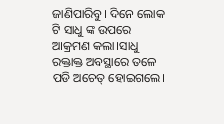ଜାଣିପାରିବୁ। ଦିନେ ଲୋକ ଟି ସାଧୁ ଙ୍କ ଉପରେ ଆକ୍ରମଣ କଲା।ସାଧୁ ରକ୍ତାକ୍ତ ଅବସ୍ଥାରେ ତଳେ ପଡି ଅଚେତ୍ ହୋଇଗଲେ।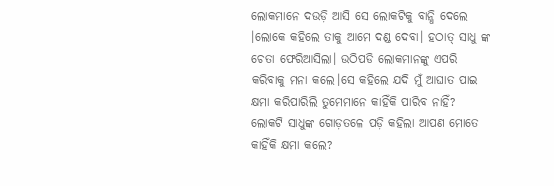ଲୋକମାନେ ଦଉଡ଼ି ଆସି ସେ ଲୋକଟିକୁ ବାନ୍ଧି ଦେଲେ ।ଲୋକେ କହିଲେ ତାକୁ ଆମେ ଦଣ୍ଡ ଦେବା। ହଠାତ୍ ସାଧୁ ଙ୍କ ଚେତା ଫେରିଆସିଲା। ଉଠିପଡି ଲୋକମାନଙ୍କୁ ଏପରି କରିବାକୁ ମନା କଲେ।ସେ କହିଲେ ଯଦି ମୁଁ ଆଘାତ ପାଇ କ୍ଷମା କରିପାରିଲି ତୁମେମାନେ କାହିଁକି ପାରିବ ନାହିଁ? ଲୋକଟି ସାଧୁଙ୍କ ଗୋଡ଼ତଳେ ପଡ଼ି କହିଲା ଆପଣ ମୋତେ କାହିଁକି କ୍ଷମା କଲେ?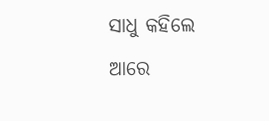ସାଧୁ କହିଲେ ଆରେ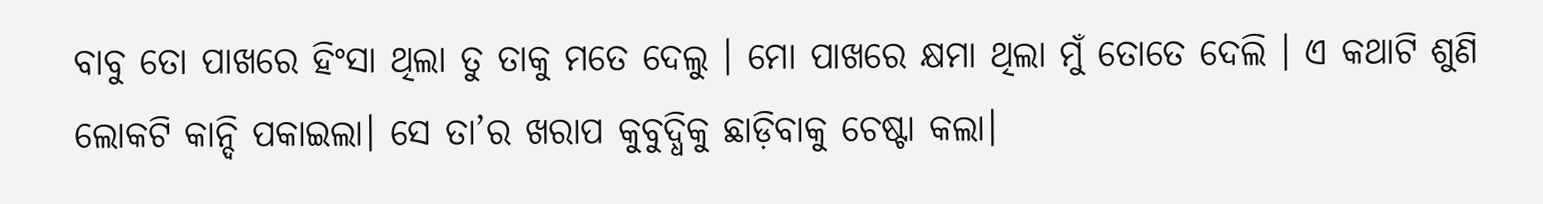ବାବୁ ତୋ ପାଖରେ ହିଂସା ଥିଲା ତୁ ତାକୁ ମତେ ଦେଲୁ । ମୋ ପାଖରେ କ୍ଷମା ଥିଲା ମୁଁ ତୋତେ ଦେଲି । ଏ କଥାଟି ଶୁଣି ଲୋକଟି କାନ୍ଦି ପକାଇଲା। ସେ ତା’ର ଖରାପ କୁବୁଦ୍ଧିକୁ ଛାଡ଼ିବାକୁ ଚେଷ୍ଟା କଲା।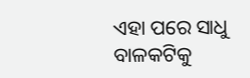ଏହା ପରେ ସାଧୁ ବାଳକଟିକୁ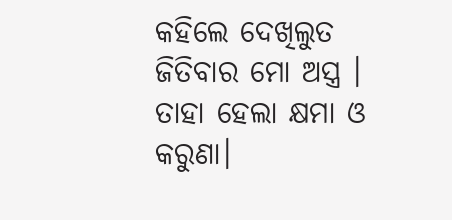କହିଲେ ଦେଖିଲୁତ ଜିତିବାର ମୋ ଅସ୍ତ୍ର । ତାହା ହେଲା କ୍ଷମା ଓ କରୁଣା।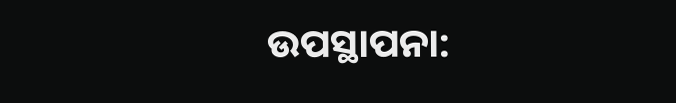ଉପସ୍ଥାପନା: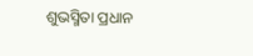ଶୁଭସ୍ମିତା ପ୍ରଧାନ